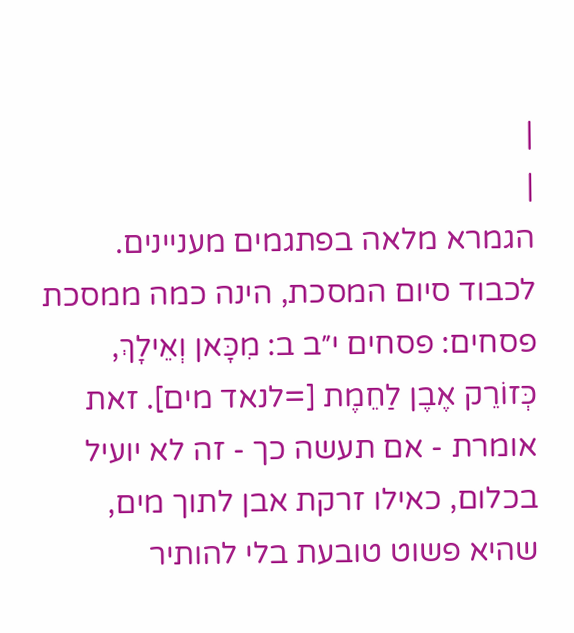|
|
הגמרא מלאה בפתגמים מעניינים. לכבוד סיום המסכת, הינה כמה ממסכת פסחים: פסחים י״ב ב: מִכָּאן וְאֵילָךְ, כְּזוֹרֵק אֶבֶן לַחֵמֶת [=לנאד מים]. זאת אומרת - אם תעשה כך - זה לא יועיל בכלום, כאילו זרקת אבן לתוך מים, שהיא פשוט טובעת בלי להותיר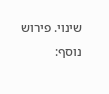שינוי. פירוש נוסף: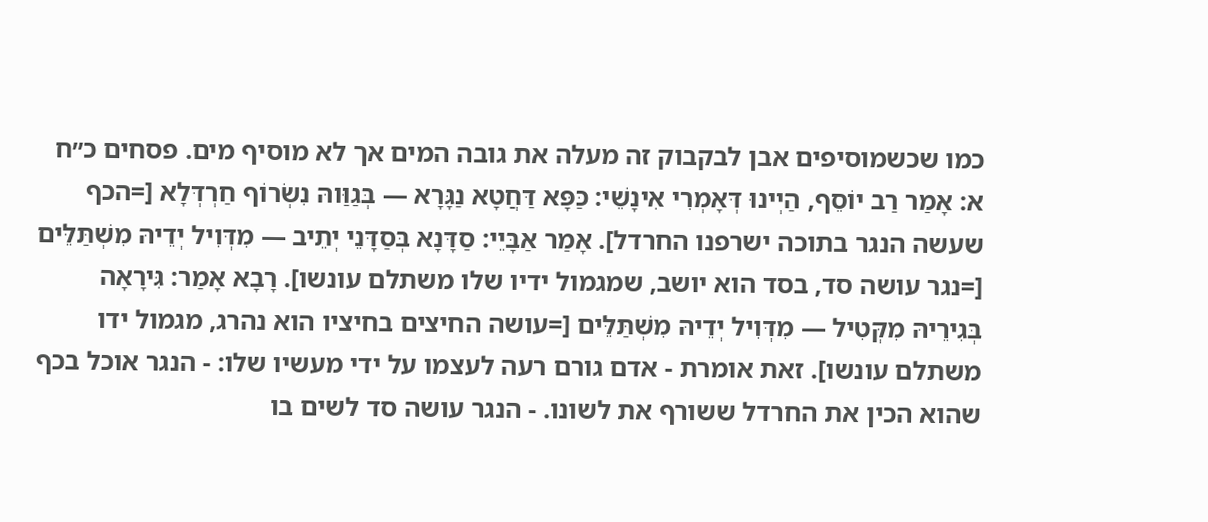כמו שכשמוסיפים אבן לבקבוק זה מעלה את גובה המים אך לא מוסיף מים. פסחים כ״ח א: אָמַר רַב יוֹסֵף, הַיְינוּ דְּאָמְרִי אִינָשֵׁי: כַּפָּא דַּחֲטָא נַגָּרָא — בְּגַוַּוהּ נִשְׂרוֹף חַרְדְּלָא [=הכף שעשה הנגר בתוכה ישרפנו החרדל]. אָמַר אַבָּיֵי: סַדָּנָא בְּסַדָּנֵי יְתֵיב — מִדְּוִיל יְדֵיהּ מִשְׁתַּלֵּים [=נגר עושה סד, בסד הוא יושב, שמגמול ידיו שלו משתלם עונשו]. רָבָא אָמַר: גִּירָאָה בְּגִירֵיהּ מִקְּטִיל — מִדְּוִיל יְדֵיהּ מִשְׁתַּלֵּים [=עושה החיצים בחיציו הוא נהרג, מגמול ידו משתלם עונשו]. זאת אומרת - אדם גורם רעה לעצמו על ידי מעשיו שלו: - הנגר אוכל בכף שהוא הכין את החרדל ששורף את לשונו. - הנגר עושה סד לשים בו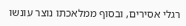רגלי אסירים, ובסוף ממלאכתו נוצר עונשו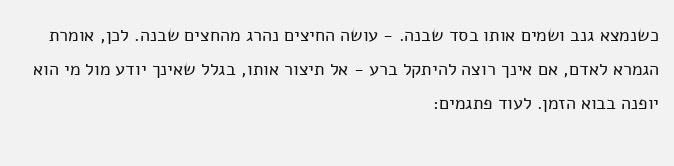כשנמצא גנב ושמים אותו בסד שבנה. - עושה החיצים נהרג מהחצים שבנה. לכן, אומרת הגמרא לאדם, אם אינך רוצה להיתקל ברע - אל תיצור אותו, בגלל שאינך יודע מול מי הוא יופנה בבוא הזמן. לעוד פתגמים: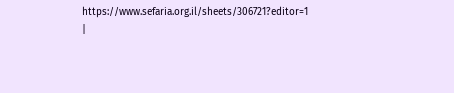https://www.sefaria.org.il/sheets/306721?editor=1 |